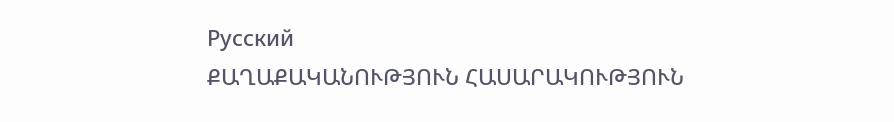Русский
ՔԱՂԱՔԱԿԱՆՈՒԹՅՈՒՆ ՀԱՍԱՐԱԿՈՒԹՅՈՒՆ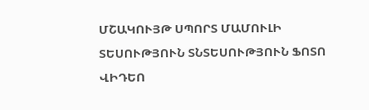ՄՇԱԿՈՒՅԹ ՍՊՈՐՏ ՄԱՄՈՒԼԻ ՏԵՍՈՒԹՅՈՒՆ ՏՆՏԵՍՈՒԹՅՈՒՆ ՖՈՏՈ ՎԻԴԵՈ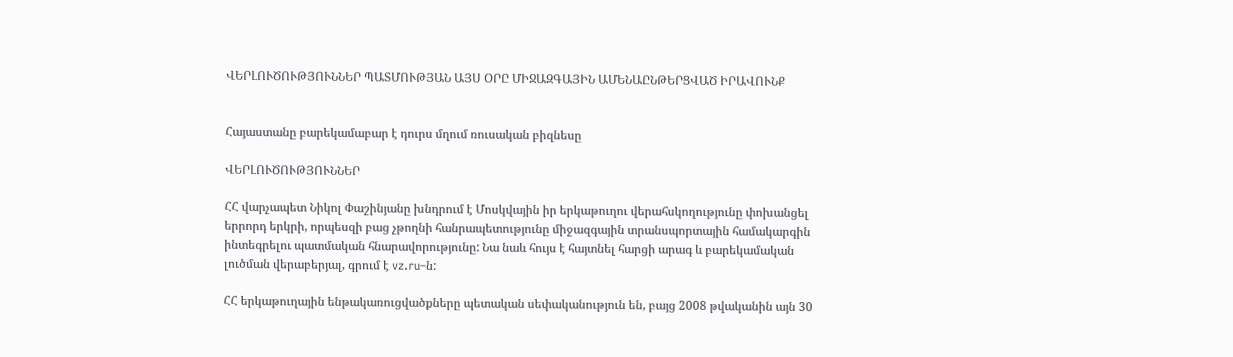ՎԵՐԼՈՒԾՈՒԹՅՈՒՆՆԵՐ ՊԱՏՄՈՒԹՅԱՆ ԱՅՍ ՕՐԸ ՄԻՋԱԶԳԱՅԻՆ ԱՄԵՆԱԸՆԹԵՐՑՎԱԾ ԻՐԱՎՈՒՆՔ


Հայաստանը բարեկամաբար է դուրս մղում ռուսական բիզնեսը

ՎԵՐԼՈՒԾՈՒԹՅՈՒՆՆԵՐ

ՀՀ վարչապետ Նիկոլ Փաշինյանը խնդրում է Մոսկվային իր երկաթուղու վերահսկողությունը փոխանցել երրորդ երկրի, որպեսզի բաց չթողնի հանրապետությունը միջազգային տրանսպորտային համակարգին ինտեգրելու պատմական հնարավորությունը: Նա նաև հույս է հայտնել հարցի արագ և բարեկամական լուծման վերաբերյալ, գրում է vz.ru–ն:

ՀՀ երկաթուղային ենթակառուցվածքները պետական սեփականություն են, բայց 2008 թվականին այն 30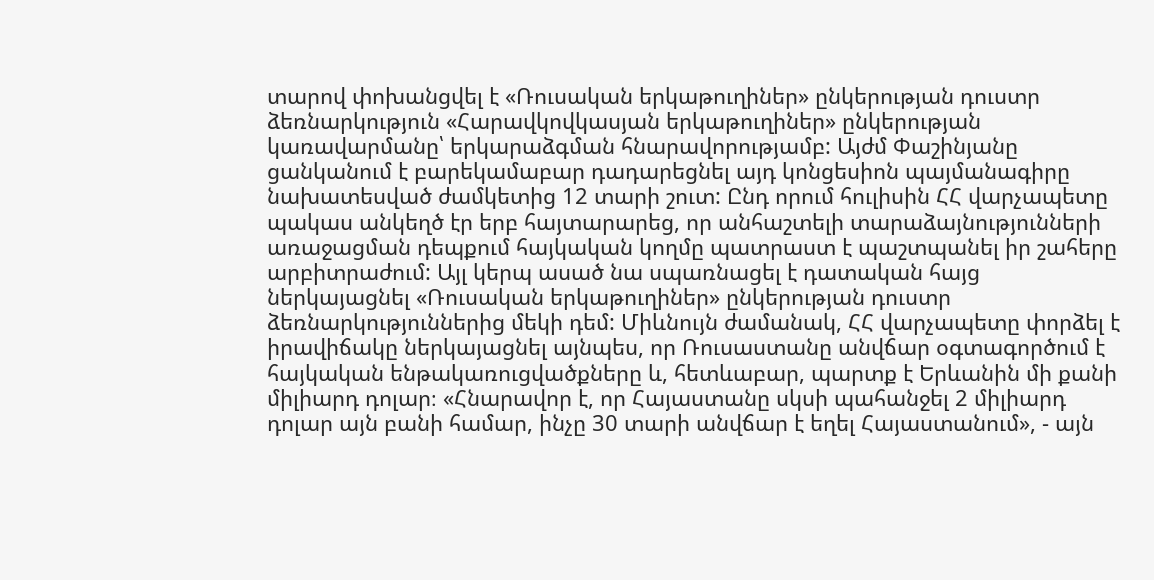տարով փոխանցվել է «Ռուսական երկաթուղիներ» ընկերության դուստր ձեռնարկություն «Հարավկովկասյան երկաթուղիներ» ընկերության կառավարմանը՝ երկարաձգման հնարավորությամբ: Այժմ Փաշինյանը ցանկանում է բարեկամաբար դադարեցնել այդ կոնցեսիոն պայմանագիրը նախատեսված ժամկետից 12 տարի շուտ: Ընդ որում հուլիսին ՀՀ վարչապետը պակաս անկեղծ էր երբ հայտարարեց, որ անհաշտելի տարաձայնությունների առաջացման դեպքում հայկական կողմը պատրաստ է պաշտպանել իր շահերը արբիտրաժում: Այլ կերպ ասած նա սպառնացել է դատական հայց ներկայացնել «Ռուսական երկաթուղիներ» ընկերության դուստր ձեռնարկություններից մեկի դեմ: Միևնույն ժամանակ, ՀՀ վարչապետը փորձել է իրավիճակը ներկայացնել այնպես, որ Ռուսաստանը անվճար օգտագործում է հայկական ենթակառուցվածքները և, հետևաբար, պարտք է Երևանին մի քանի միլիարդ դոլար։ «Հնարավոր է, որ Հայաստանը սկսի պահանջել 2 միլիարդ դոլար այն բանի համար, ինչը 30 տարի անվճար է եղել Հայաստանում», - այն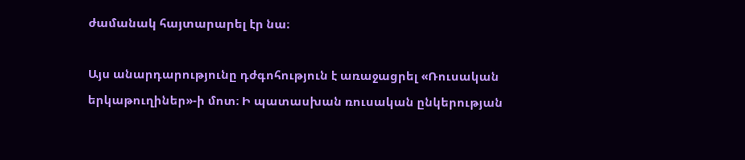ժամանակ հայտարարել էր նա։

Այս անարդարությունը դժգոհություն է առաջացրել «Ռուսական երկաթուղիներ»-ի մոտ։ Ի պատասխան ռուսական ընկերության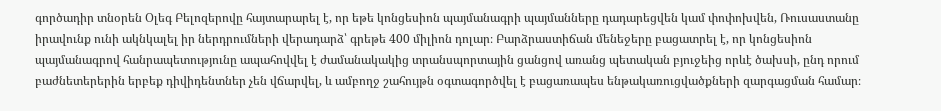գործադիր տնօրեն Օլեգ Բելոզերովը հայտարարել է, որ եթե կոնցեսիոն պայմանագրի պայմանները դադարեցվեն կամ փոփոխվեն, Ռուսաստանը իրավունք ունի ակնկալել իր ներդրումների վերադարձ՝ գրեթե 400 միլիոն դոլար։ Բարձրաստիճան մենեջերը բացատրել է, որ կոնցեսիոն պայմանագրով հանրապետությունը ապահովվել է ժամանակակից տրանսպորտային ցանցով առանց պետական բյուջեից որևէ ծախսի, ընդ որում բաժնետերերին երբեք դիվիդենտներ չեն վճարվել, և ամբողջ շահույթն օգտագործվել է բացառապես ենթակառուցվածքների զարգացման համար։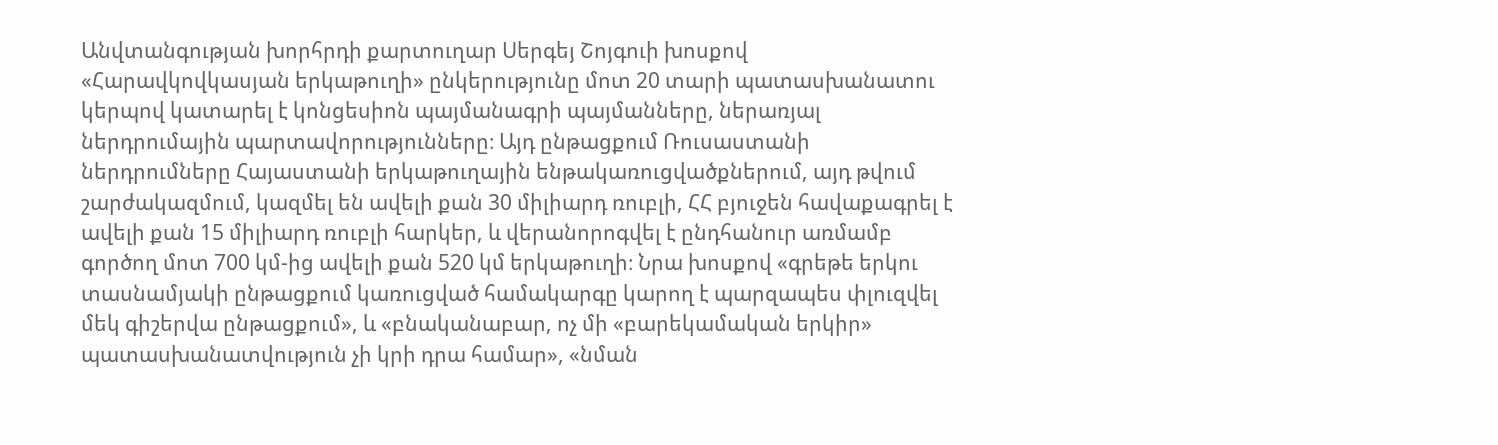Անվտանգության խորհրդի քարտուղար Սերգեյ Շոյգուի խոսքով «Հարավկովկասյան երկաթուղի» ընկերությունը մոտ 20 տարի պատասխանատու կերպով կատարել է կոնցեսիոն պայմանագրի պայմանները, ներառյալ ներդրումային պարտավորությունները։ Այդ ընթացքում Ռուսաստանի ներդրումները Հայաստանի երկաթուղային ենթակառուցվածքներում, այդ թվում շարժակազմում, կազմել են ավելի քան 30 միլիարդ ռուբլի, ՀՀ բյուջեն հավաքագրել է ավելի քան 15 միլիարդ ռուբլի հարկեր, և վերանորոգվել է ընդհանուր առմամբ գործող մոտ 700 կմ-ից ավելի քան 520 կմ երկաթուղի։ Նրա խոսքով «գրեթե երկու տասնամյակի ընթացքում կառուցված համակարգը կարող է պարզապես փլուզվել մեկ գիշերվա ընթացքում», և «բնականաբար, ոչ մի «բարեկամական երկիր» պատասխանատվություն չի կրի դրա համար», «նման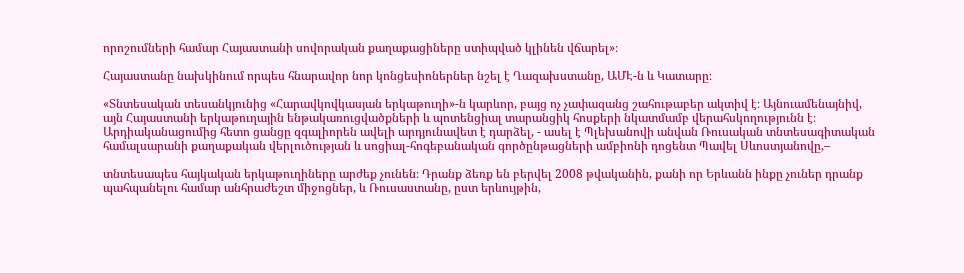որոշումների համար Հայաստանի սովորական քաղաքացիները ստիպված կլինեն վճարել»։

Հայաստանը նախկինում որպես հնարավոր նոր կոնցեսիոներներ նշել է Ղազախստանը, ԱՄԷ-ն և Կատարը։

«Տնտեսական տեսանկյունից «Հարավկովկասյան երկաթուղի»-ն կարևոր, բայց ոչ չափազանց շահութաբեր ակտիվ է։ Այնուամենայնիվ, այն Հայաստանի երկաթուղային ենթակառուցվածքների և պոտենցիալ տարանցիկ հոսքերի նկատմամբ վերահսկողությունն է։ Արդիականացումից հետո ցանցը զգալիորեն ավելի արդյունավետ է դարձել, - ասել է Պլեխանովի անվան Ռուսական տնտեսագիտական համալսարանի քաղաքական վերլուծության և սոցիալ-հոգեբանական գործընթացների ամբիոնի դոցենտ Պավել Սևոստյանովը,–

տնտեսապես հայկական երկաթուղիները արժեք չունեն։ Դրանք ձեռք են բերվել 2008 թվականին, քանի որ Երևանն ինքը չուներ դրանք պահպանելու համար անհրաժեշտ միջոցներ, և Ռուսաստանը, ըստ երևույթին,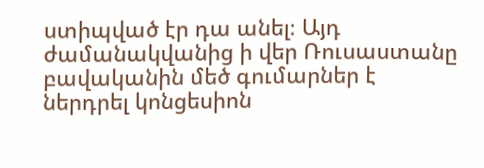ստիպված էր դա անել։ Այդ ժամանակվանից ի վեր Ռուսաստանը բավականին մեծ գումարներ է ներդրել կոնցեսիոն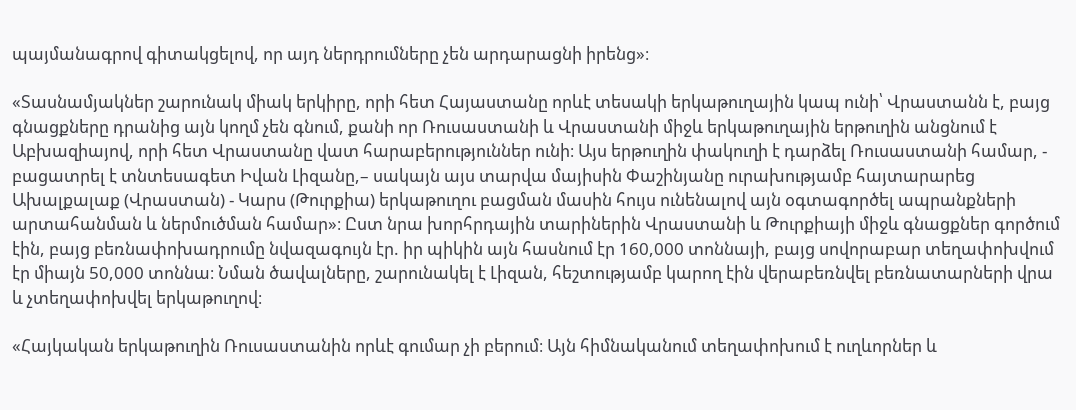պայմանագրով գիտակցելով, որ այդ ներդրումները չեն արդարացնի իրենց»։

«Տասնամյակներ շարունակ միակ երկիրը, որի հետ Հայաստանը որևէ տեսակի երկաթուղային կապ ունի՝ Վրաստանն է, բայց գնացքները դրանից այն կողմ չեն գնում, քանի որ Ռուսաստանի և Վրաստանի միջև երկաթուղային երթուղին անցնում է Աբխազիայով, որի հետ Վրաստանը վատ հարաբերություններ ունի։ Այս երթուղին փակուղի է դարձել Ռուսաստանի համար, - բացատրել է տնտեսագետ Իվան Լիզանը,– սակայն այս տարվա մայիսին Փաշինյանը ուրախությամբ հայտարարեց Ախալքալաք (Վրաստան) - Կարս (Թուրքիա) երկաթուղու բացման մասին հույս ունենալով այն օգտագործել ապրանքների արտահանման և ներմուծման համար»։ Ըստ նրա խորհրդային տարիներին Վրաստանի և Թուրքիայի միջև գնացքներ գործում էին, բայց բեռնափոխադրումը նվազագույն էր. իր պիկին այն հասնում էր 160,000 տոննայի, բայց սովորաբար տեղափոխվում էր միայն 50,000 տոննա։ Նման ծավալները, շարունակել է Լիզան, հեշտությամբ կարող էին վերաբեռնվել բեռնատարների վրա և չտեղափոխվել երկաթուղով։

«Հայկական երկաթուղին Ռուսաստանին որևէ գումար չի բերում։ Այն հիմնականում տեղափոխում է ուղևորներ և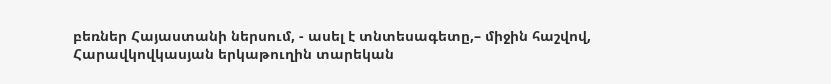բեռներ Հայաստանի ներսում, - ասել է տնտեսագետը,– միջին հաշվով, Հարավկովկասյան երկաթուղին տարեկան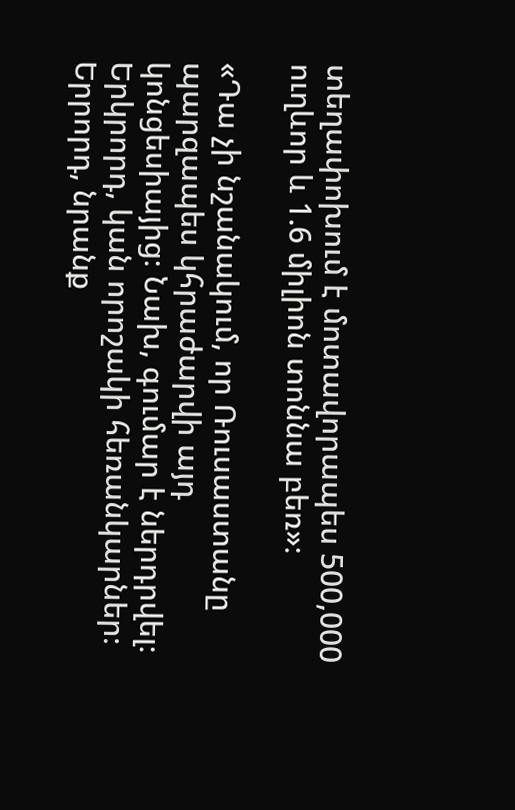տեղափոխում է մոտավորապես 500,000 ուղևոր և 1.6 միլիոն տոննա բեռ»։

«Դա չի նշանակում, որ Ռուսաստանը պարզապես կհրաժարվի այդ կոնցեսիայից։ Նախ, գումար է ներդրվել։ Երկրորդ, կան որոշակի հեռանկարներ։ Երրորդ, նրանք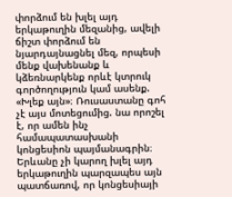փորձում են խլել այդ երկաթուղին մեզանից, ավելի ճիշտ փորձում են նյարդայնացնել մեզ, որպեսի մենք վախենանք և կձեռնարկենք որևէ կտրուկ գործողություն կամ ասենք. «Խլեք այն»։ Ռուսաստանը գոհ չէ այս մոտեցումից. նա որոշել է, որ ամեն ինչ համապատասխանի կոնցեսիոն պայմանագրին։ Երևանը չի կարող խլել այդ երկաթուղին պարզապես այն պատճառով, որ կոնցեսիայի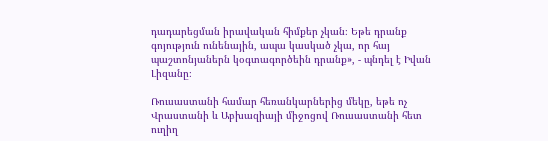դադարեցման իրավական հիմքեր չկան։ Եթե դրանք գոյություն ունենային, ապա կասկած չկա, որ հայ պաշտոնյաներն կօգտագործեին դրանք», - պնդել է Իվան Լիզանը։

Ռուսաստանի համար հեռանկարներից մեկը, եթե ոչ Վրաստանի և Աբխազիայի միջոցով Ռուսաստանի հետ ուղիղ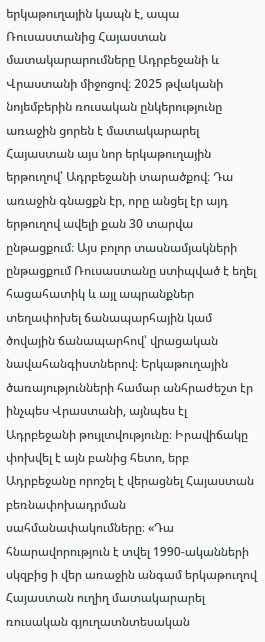երկաթուղային կապն է, ապա Ռուսաստանից Հայաստան մատակարարումները Ադրբեջանի և Վրաստանի միջոցով։ 2025 թվականի նոյեմբերին ռուսական ընկերությունը առաջին ցորեն է մատակարարել Հայաստան այս նոր երկաթուղային երթուղով՝ Ադրբեջանի տարածքով։ Դա առաջին գնացքն էր, որը անցել էր այդ երթուղով ավելի քան 30 տարվա ընթացքում։ Այս բոլոր տասնամյակների ընթացքում Ռուսաստանը ստիպված է եղել հացահատիկ և այլ ապրանքներ տեղափոխել ճանապարհային կամ ծովային ճանապարհով՝ վրացական նավահանգիստներով։ Երկաթուղային ծառայությունների համար անհրաժեշտ էր ինչպես Վրաստանի, այնպես էլ Ադրբեջանի թույլտվությունը։ Իրավիճակը փոխվել է այն բանից հետո, երբ Ադրբեջանը որոշել է վերացնել Հայաստան բեռնափոխադրման սահմանափակումները։ «Դա հնարավորություն է տվել 1990-ականների սկզբից ի վեր առաջին անգամ երկաթուղով Հայաստան ուղիղ մատակարարել ռուսական գյուղատնտեսական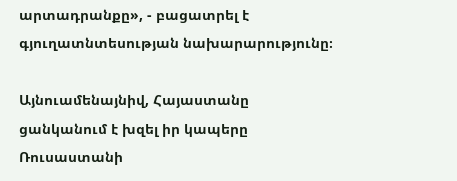արտադրանքը», - բացատրել է գյուղատնտեսության նախարարությունը։

Այնուամենայնիվ, Հայաստանը ցանկանում է խզել իր կապերը Ռուսաստանի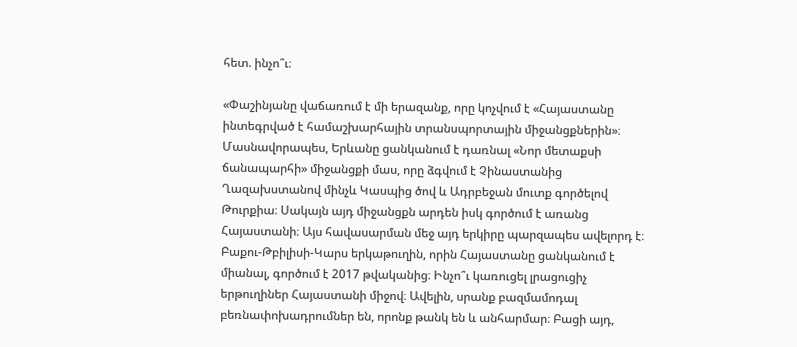հետ. ինչո՞ւ։

«Փաշինյանը վաճառում է մի երազանք, որը կոչվում է «Հայաստանը ինտեգրված է համաշխարհային տրանսպորտային միջանցքներին»։ Մասնավորապես, Երևանը ցանկանում է դառնալ «Նոր մետաքսի ճանապարհի» միջանցքի մաս, որը ձգվում է Չինաստանից Ղազախստանով մինչև Կասպից ծով և Ադրբեջան մուտք գործելով Թուրքիա։ Սակայն այդ միջանցքն արդեն իսկ գործում է առանց Հայաստանի։ Այս հավասարման մեջ այդ երկիրը պարզապես ավելորդ է։ Բաքու-Թբիլիսի-Կարս երկաթուղին, որին Հայաստանը ցանկանում է միանալ, գործում է 2017 թվականից։ Ինչո՞ւ կառուցել լրացուցիչ երթուղիներ Հայաստանի միջով։ Ավելին, սրանք բազմամոդալ բեռնափոխադրումներ են, որոնք թանկ են և անհարմար։ Բացի այդ,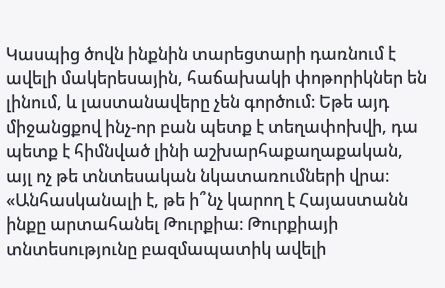Կասպից ծովն ինքնին տարեցտարի դառնում է ավելի մակերեսային, հաճախակի փոթորիկներ են լինում, և լաստանավերը չեն գործում։ Եթե այդ միջանցքով ինչ-որ բան պետք է տեղափոխվի, դա պետք է հիմնված լինի աշխարհաքաղաքական, այլ ոչ թե տնտեսական նկատառումների վրա։ «Անհասկանալի է, թե ի՞նչ կարող է Հայաստանն ինքը արտահանել Թուրքիա։ Թուրքիայի տնտեսությունը բազմապատիկ ավելի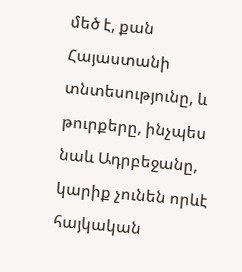մեծ է, քան Հայաստանի տնտեսությունը, և թուրքերը, ինչպես նաև Ադրբեջանը, կարիք չունեն որևէ հայկական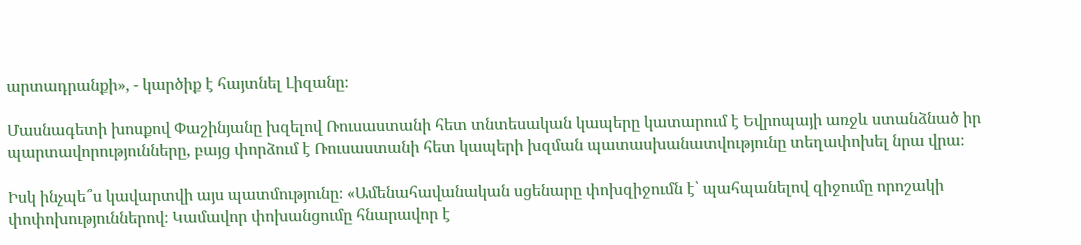արտադրանքի», - կարծիք է հայտնել Լիզանը։

Մասնագետի խոսքով Փաշինյանը խզելով Ռուսաստանի հետ տնտեսական կապերը կատարում է Եվրոպայի առջև ստանձնած իր պարտավորությունները, բայց փորձում է Ռուսաստանի հետ կապերի խզման պատասխանատվությունը տեղափոխել նրա վրա։

Իսկ ինչպե՞ս կավարտվի այս պատմությունը։ «Ամենահավանական սցենարը փոխզիջումն է՝ պահպանելով զիջումը որոշակի փոփոխություններով։ Կամավոր փոխանցումը հնարավոր է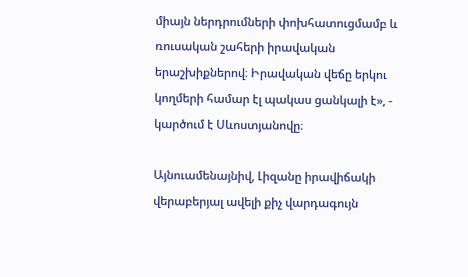միայն ներդրումների փոխհատուցմամբ և ռուսական շահերի իրավական երաշխիքներով։ Իրավական վեճը երկու կողմերի համար էլ պակաս ցանկալի է», - կարծում է Սևոստյանովը։

Այնուամենայնիվ, Լիզանը իրավիճակի վերաբերյալ ավելի քիչ վարդագույն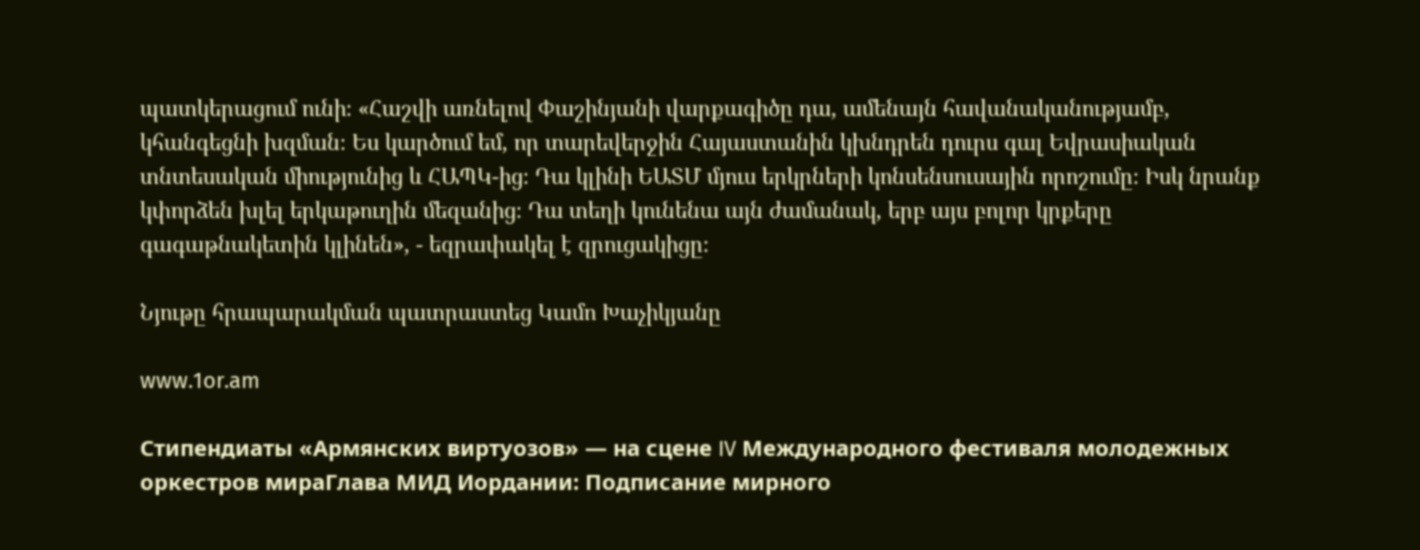պատկերացում ունի։ «Հաշվի առնելով Փաշինյանի վարքագիծը դա, ամենայն հավանականությամբ, կհանգեցնի խզման։ Ես կարծում եմ, որ տարեվերջին Հայաստանին կխնդրեն դուրս գալ Եվրասիական տնտեսական միությունից և ՀԱՊԿ-ից։ Դա կլինի ԵԱՏՄ մյուս երկրների կոնսենսուսային որոշումը։ Իսկ նրանք կփորձեն խլել երկաթուղին մեզանից։ Դա տեղի կունենա այն ժամանակ, երբ այս բոլոր կրքերը գագաթնակետին կլինեն», - եզրափակել է զրուցակիցը։

Նյութը հրապարակման պատրաստեց Կամո Խաչիկյանը

www.1or.am

Стипендиаты «Армянских виртуозов» — на сцене IV Международного фестиваля молодежных оркестров мираГлава МИД Иордании: Подписание мирного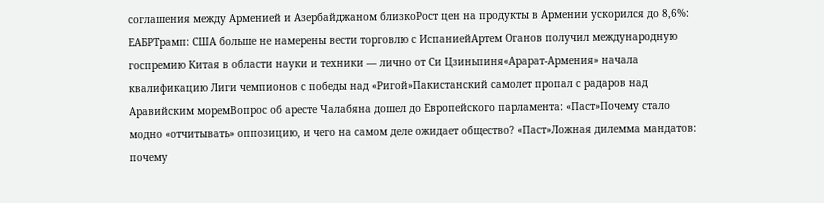соглашения между Арменией и Азербайджаном близкоРост цен на продукты в Армении ускорился до 8,6%: ЕАБРТрамп: США больше не намерены вести торговлю с ИспаниейАртем Оганов получил международную госпремию Китая в области науки и техники — лично от Си Цзиньпиня«Арарат‑Армения» начала квалификацию Лиги чемпионов с победы над «Ригой»Пакистанский самолет пропал с радаров над Аравийским моремВопрос об аресте Чалабяна дошел до Европейского парламента: «Паст»Почему стало модно «отчитывать» оппозицию, и чего на самом деле ожидает общество? «Паст»Ложная дилемма мандатов: почему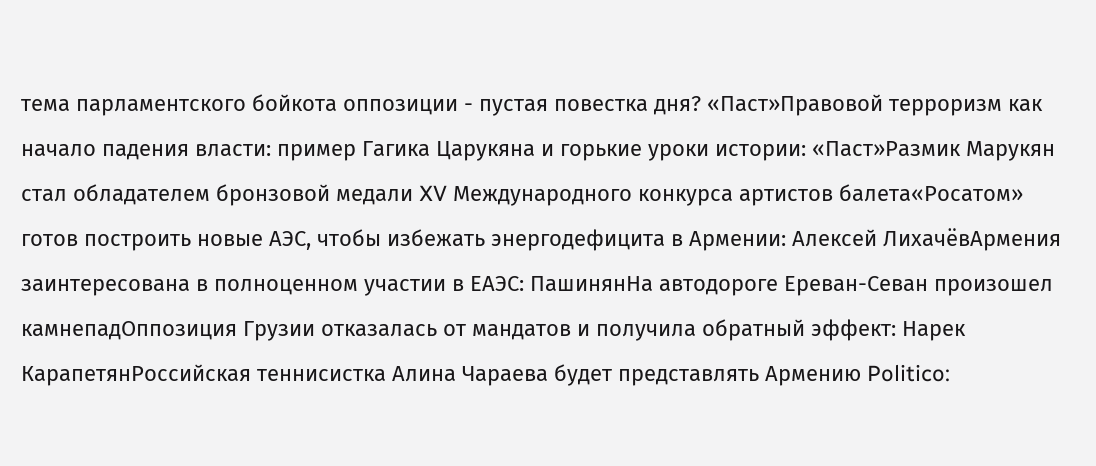тема парламентского бойкота оппозиции - пустая повестка дня? «Паст»Правовой терроризм как начало падения власти: пример Гагика Царукяна и горькие уроки истории: «Паст»Размик Марукян стал обладателем бронзовой медали XV Международного конкурса артистов балета«Росатом» готов построить новые АЭС, чтобы избежать энергодефицита в Армении: Алексей ЛихачёвАрмения заинтересована в полноценном участии в ЕАЭС: ПашинянНа автодороге Ереван-Севан произошел камнепадОппозиция Грузии отказалась от мандатов и получила обратный эффект: Нарек КарапетянРоссийская теннисистка Алина Чараева будет представлять Армению Politico: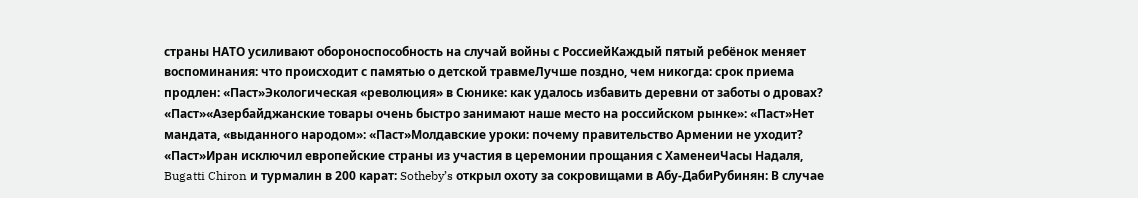страны НАТО усиливают обороноспособность на случай войны с РоссиейКаждый пятый ребёнок меняет воспоминания: что происходит с памятью о детской травмеЛучше поздно, чем никогда: срок приема продлен: «Паст»Экологическая «революция» в Сюнике: как удалось избавить деревни от заботы о дровах? «Паст»«Азербайджанские товары очень быстро занимают наше место на российском рынке»: «Паст»Нет мандата, «выданного народом»: «Паст»Молдавские уроки: почему правительство Армении не уходит? «Паст»Иран исключил европейские страны из участия в церемонии прощания с ХаменеиЧасы Надаля, Bugatti Chiron и турмалин в 200 карат: Sotheby’s открыл охоту за сокровищами в Абу-ДабиРубинян: В случае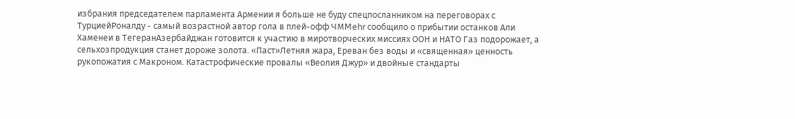избрания председателем парламента Армении я больше не буду спецпосланником на переговорах с ТурциейРоналду - самый возрастной автор гола в плей-офф ЧМMehr сообщило о прибытии останков Али Хаменеи в ТегеранАзербайджан готовится к участию в миротворческих миссиях ООН и НАТО Газ подорожает, а сельхозпродукция станет дороже золота. «Паст»Летняя жара, Ереван без воды и «священная» ценность рукопожатия с Макроном. Катастрофические провалы «Веолия Джур» и двойные стандарты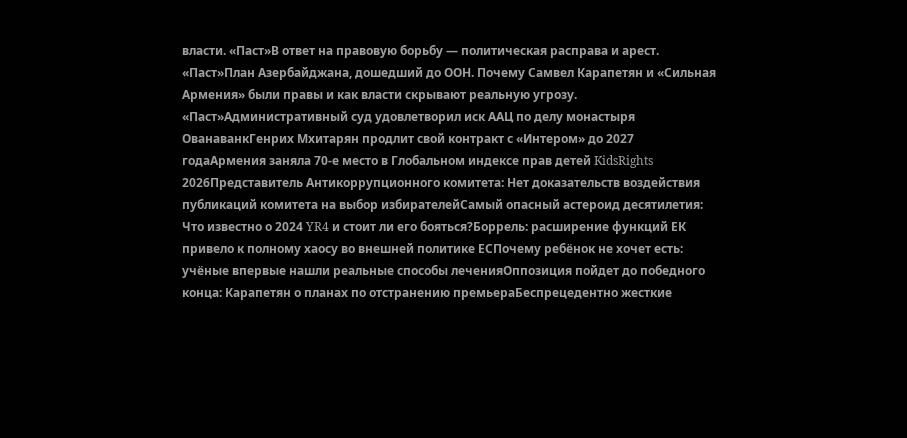власти. «Паст»В ответ на правовую борьбу — политическая расправа и арест. «Паст»План Азербайджана, дошедший до ООН. Почему Самвел Карапетян и «Сильная Армения» были правы и как власти скрывают реальную угрозу. «Паст»Административный суд удовлетворил иск ААЦ по делу монастыря ОванаванкГенрих Мхитарян продлит свой контракт с «Интером» до 2027 годаАрмения заняла 70-е место в Глобальном индексе прав детей KidsRights 2026Представитель Антикоррупционного комитета: Нет доказательств воздействия публикаций комитета на выбор избирателейСамый опасный астероид десятилетия: Что известно о 2024 YR4 и стоит ли его бояться?Боррель: расширение функций ЕК привело к полному хаосу во внешней политике ЕСПочему ребёнок не хочет есть: учёные впервые нашли реальные способы леченияОппозиция пойдет до победного конца: Карапетян о планах по отстранению премьераБеспрецедентно жесткие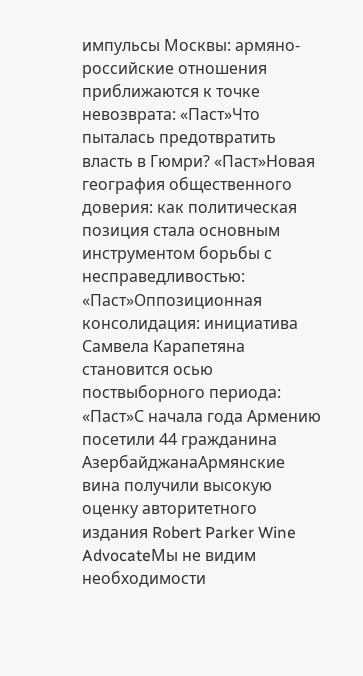импульсы Москвы: армяно-российские отношения приближаются к точке невозврата: «Паст»Что пыталась предотвратить власть в Гюмри? «Паст»Новая география общественного доверия: как политическая позиция стала основным инструментом борьбы с несправедливостью: «Паст»Оппозиционная консолидация: инициатива Самвела Карапетяна становится осью поствыборного периода: «Паст»С начала года Армению посетили 44 гражданина АзербайджанаАрмянские вина получили высокую оценку авторитетного издания Robert Parker Wine AdvocateМы не видим необходимости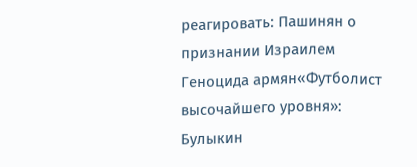реагировать: Пашинян о признании Израилем Геноцида армян«Футболист высочайшего уровня»: Булыкин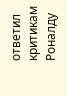ответил критикам Роналду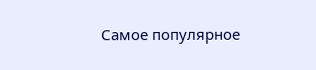Самое популярное